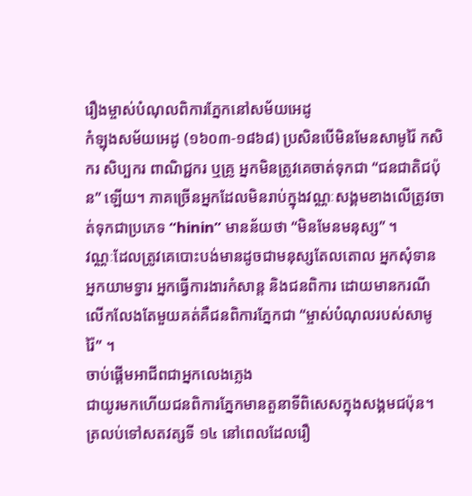រឿងម្ចាស់បំណុលពិការភ្នែកនៅសម័យអេដូ
កំឡុងសម័យអេដូ (១៦០៣-១៨៦៨) ប្រសិនបើមិនមែនសាមូរ៉ៃ កសិករ សិប្បករ ពាណិជ្ជករ ឬគ្រូ អ្នកមិនត្រូវគេចាត់ទុកជា “ជនជាតិជប៉ុន” ឡើយ។ ភាគច្រើនអ្នកដែលមិនរាប់ក្នុងវណ្ណៈសង្គមខាងលើត្រូវចាត់ទុកជាប្រភេទ “hinin” មានន័យថា “មិនមែនមនុស្ស” ។
វណ្ណៈដែលត្រូវគេបោះបង់មានដូចជាមនុស្សតែលតោល អ្នកសុំទាន អ្នកយាមទ្វារ អ្នកធ្វើការងារកំសាន្ត និងជនពិការ ដោយមានករណីលើកលែងតែមួយគត់គឺជនពិការភ្នែកជា “ម្ចាស់បំណុលរបស់សាមូរ៉ៃ” ។
ចាប់ផ្តើមអាជីពជាអ្នកលេងភ្លេង
ជាយូរមកហើយជនពិការភ្នែកមានតួនាទីពិសេសក្នុងសង្គមជប៉ុន។ ត្រលប់ទៅសតវត្សទី ១៤ នៅពេលដែលរឿ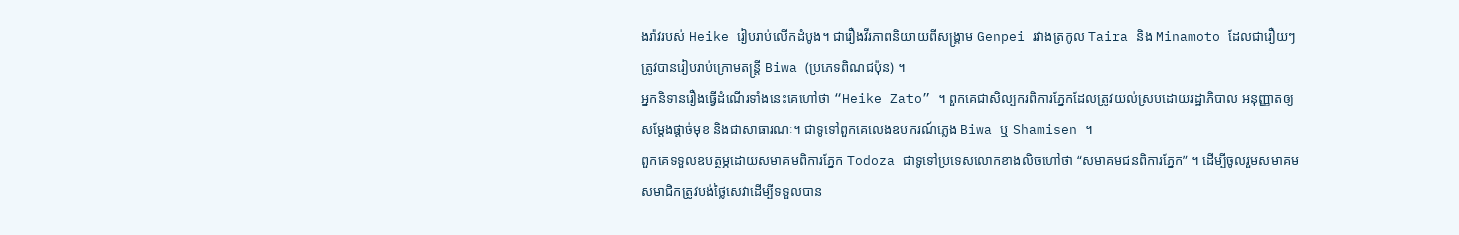ងរ៉ាវរបស់ Heike រៀបរាប់លើកដំបូង។ ជារឿងវីរភាពនិយាយពីសង្រ្គាម Genpei រវាងត្រកូល Taira និង Minamoto ដែលជារឿយៗត្រូវបានរៀបរាប់ក្រោមតន្រ្តី Biwa (ប្រភេទពិណជប៉ុន) ។
អ្នកនិទានរឿងធ្វើដំណើរទាំងនេះគេហៅថា “Heike Zato” ។ ពួកគេជាសិល្បករពិការភ្នែកដែលត្រូវយល់ស្របដោយរដ្ឋាភិបាល អនុញ្ញាតឲ្យសម្តែងផ្តាច់មុខ និងជាសាធារណៈ។ ជាទូទៅពួកគេលេងឧបករណ៍ភ្លេង Biwa ឬ Shamisen ។
ពួកគេទទួលឧបត្ថម្ភដោយសមាគមពិការភ្នែក Todoza ជាទូទៅប្រទេសលោកខាងលិចហៅថា “សមាគមជនពិការភ្នែក” ។ ដើម្បីចូលរួមសមាគម សមាជិកត្រូវបង់ថ្លៃសេវាដើម្បីទទួលបាន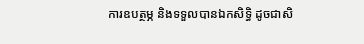ការឧបត្ថម្ភ និងទទួលបានឯកសិទ្ធិ ដូចជាសិ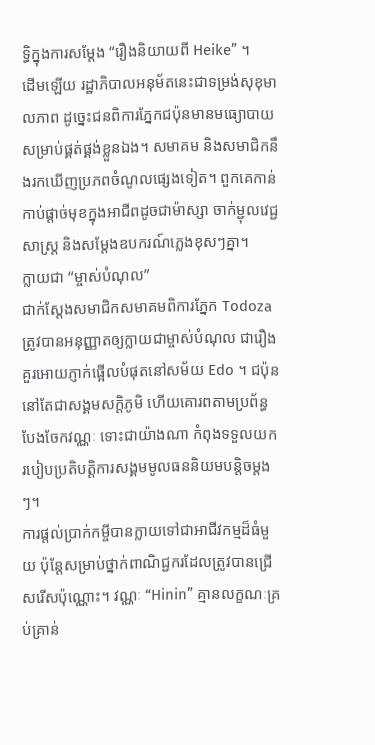ទ្ធិក្នុងការសម្តែង “រឿងនិយាយពី Heike” ។
ដើមឡើយ រដ្ឋាភិបាលអនុម័តនេះជាទម្រង់សុខុមាលភាព ដូច្នេះជនពិការភ្នែកជប៉ុនមានមធ្យោបាយសម្រាប់ផ្គត់ផ្គង់ខ្លួនឯង។ សមាគម និងសមាជិកនឹងរកឃើញប្រភពចំណូលផ្សេងទៀត។ ពួកគេកាន់កាប់ផ្តាច់មុខក្នុងអាជីពដូចជាម៉ាស្សា ចាក់ម្ជុលវេជ្ជសាស្ត្រ និងសម្តែងឧបករណ៍ភ្លេងខុសៗគ្នា។
ក្លាយជា “ម្ចាស់បំណុល”
ជាក់ស្តែងសមាជិកសមាគមពិការភ្នែក Todoza ត្រូវបានអនុញ្ញាតឲ្យក្លាយជាម្ចាស់បំណុល ជារឿងគួរអោយភ្ញាក់ផ្អើលបំផុតនៅសម័យ Edo ។ ជប៉ុននៅតែជាសង្គមសក្តិភូមិ ហើយគោរពតាមប្រព័ន្ធបែងចែកវណ្ណៈ ទោះជាយ៉ាងណា កំពុងទទួលយករបៀបប្រតិបត្តិការសង្គមមូលធននិយមបន្តិចម្តងៗ។
ការផ្តល់ប្រាក់កម្ចីបានក្លាយទៅជាអាជីវកម្មដ៏ធំមួយ ប៉ុន្តែសម្រាប់ថ្នាក់ពាណិជ្ជករដែលត្រូវបានជ្រើសរើសប៉ុណ្ណោះ។ វណ្ណៈ “Hinin” គ្មានលក្ខណៈគ្រប់គ្រាន់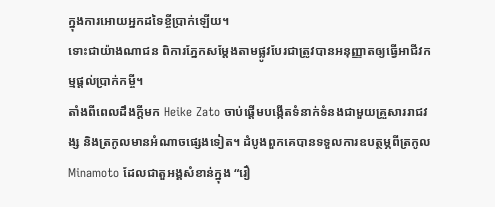ក្នុងការអោយអ្នកដទៃខ្ចីប្រាក់ឡើយ។
ទោះជាយ៉ាងណាជន ពិការភ្នែកសម្តែងតាមផ្លូវបែរជាត្រូវបានអនុញ្ញាតឲ្យធ្វើអាជីវកម្មផ្តល់ប្រាក់កម្ចី។
តាំងពីពេលដឹងក្តីមក Heike Zato ចាប់ផ្តើមបង្កើតទំនាក់ទំនងជាមួយគ្រួសាររាជវង្ស និងត្រកូលមានអំណាចផ្សេងទៀត។ ដំបូងពួកគេបានទទួលការឧបត្ថម្ភពីត្រកូល Minamoto ដែលជាតួអង្គសំខាន់ក្នុង “រឿ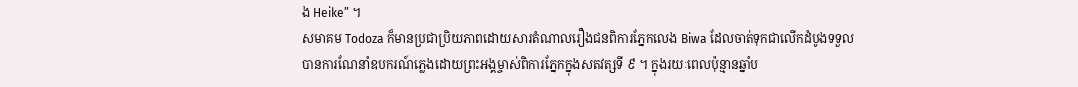ង Heike” ។
សមាគម Todoza ក៏មានប្រជាប្រិយភាពដោយសារតំណាលរឿងជនពិការភ្នែកលេង Biwa ដែលចាត់ទុកជាលើកដំបូងទទួលបានការណែនាំឧបករណ៍ភ្លេងដោយព្រះអង្គម្ចាស់ពិការភ្នែកក្នុងសតវត្សទី ៩ ។ ក្នុងរយៈពេលប៉ុន្មានឆ្នាំប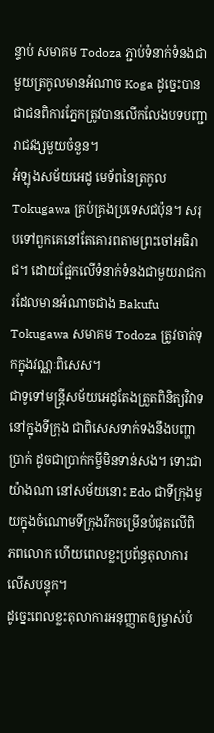ន្ទាប់ សមាគម Todoza ភ្ជាប់ទំនាក់ទំនងជាមួយត្រកូលមានអំណាច Koga ដូច្នេះបានជាជនពិការភ្នែកត្រូវបានលើកលែងបទបញ្ជារាជវង្សមួយចំនួន។
អំឡុងសម័យអេដូ មេទ័ពនៃត្រកូល Tokugawa គ្រប់គ្រងប្រទេសជប៉ុន។ សរុបទៅពួកគេនៅតែគោរពតាមព្រះចៅអធិរាជ។ ដោយផ្អែកលើទំនាក់ទំនងជាមួយរាជការដែលមានអំណាចជាង Bakufu Tokugawa សមាគម Todoza ត្រូវចាត់ទុកក្នុងវណ្ណៈពិសេស។
ជាទូទៅមន្ត្រីសម័យអេដូតែងត្រួតពិនិត្យវិវាទនៅក្នុងទីក្រុង ជាពិសេសទាក់ទងនឹងបញ្ហាប្រាក់ ដូចជាប្រាក់កម្ចីមិនទាន់សង។ ទោះជាយ៉ាងណា នៅសម័យនោះ Edo ជាទីក្រុងមួយក្នុងចំណោមទីក្រុងរីកចម្រើនបំផុតលើពិភពលោក ហើយពេលខ្លះប្រព័ន្ធតុលាការលើសបន្ទុក។
ដូច្នេះពេលខ្លះតុលាការអនុញ្ញាតឲ្យម្ចាស់បំ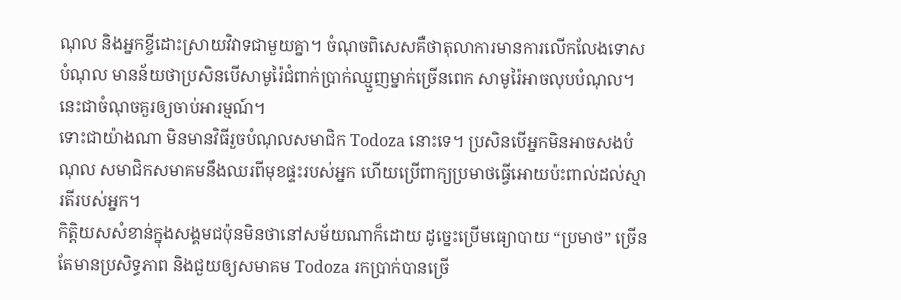ណុល និងអ្នកខ្ចីដោះស្រាយវិវាទជាមួយគ្នា។ ចំណុចពិសេសគឺថាតុលាការមានការលើកលែងទោសបំណុល មានន័យថាប្រសិនបើសាមូរ៉ៃជំពាក់ប្រាក់ឈ្មួញម្នាក់ច្រើនពេក សាមូរ៉ៃអាចលុបបំណុល។ នេះជាចំណុចគួរឲ្យចាប់អារម្មណ៍។
ទោះជាយ៉ាងណា មិនមានវិធីរួចបំណុលសមាជិក Todoza នោះទេ។ ប្រសិនបើអ្នកមិនអាចសងបំណុល សមាជិកសមាគមនឹងឈរពីមុខផ្ទះរបស់អ្នក ហើយប្រើពាក្យប្រមាថធ្វើអោយប៉ះពាល់ដល់ស្មារតីរបស់អ្នក។
កិត្តិយសសំខាន់ក្នុងសង្គមជប៉ុនមិនថានៅសម័យណាក៏ដោយ ដូច្នេះប្រើមធ្យោបាយ “ប្រមាថ” ច្រើនតែមានប្រសិទ្ធភាព និងជួយឲ្យសមាគម Todoza រកប្រាក់បានច្រើ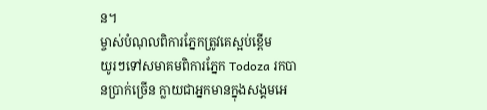ន។
ម្ចាស់បំណុលពិការភ្នែកត្រូវគេស្អប់ខ្ពើម
យូរៗទៅសមាគមពិការភ្នែក Todoza រកបានប្រាក់ច្រើន ក្លាយជាអ្នកមានក្នុងសង្គមអេ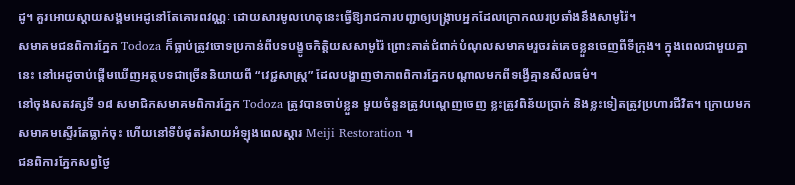ដូ។ គួរអោយស្តាយសង្គមអេដូនៅតែគោរពវណ្ណៈ ដោយសារមូលហេតុនេះធ្វើឱ្យរាជការបញ្ជាឲ្យបង្ក្រាបអ្នកដែលក្រោកឈរប្រឆាំងនឹងសាមូរ៉ៃ។
សមាគមជនពិការភ្នែក Todoza ក៏ធ្លាប់ត្រូវចោទប្រកាន់ពីបទបង្ខូចកិត្តិយសសាមូរ៉ៃ ព្រោះគាត់ជំពាក់បំណុលសមាគមរួចរត់គេចខ្លួនចេញពីទីក្រុង។ ក្នុងពេលជាមួយគ្នានេះ នៅអេដូចាប់ផ្តើមឃើញអត្ថបទជាច្រើននិយាយពី “វេជ្ជសាស្ត្រ” ដែលបង្ហាញថាភាពពិការភ្នែកបណ្តាលមកពីទង្វើគ្មានសីលធម៌។
នៅចុងសតវត្សទី ១៨ សមាជិកសមាគមពិការភ្នែក Todoza ត្រូវបានចាប់ខ្លួន មួយចំនួនត្រូវបណ្តេញចេញ ខ្លះត្រូវពិន័យប្រាក់ និងខ្លះទៀតត្រូវប្រហារជីវិត។ ក្រោយមកសមាគមស្ទើរតែធ្លាក់ចុះ ហើយនៅទីបំផុតរំសាយអំឡុងពេលស្ដារ Meiji Restoration ។
ជនពិការភ្នែកសព្វថ្ងៃ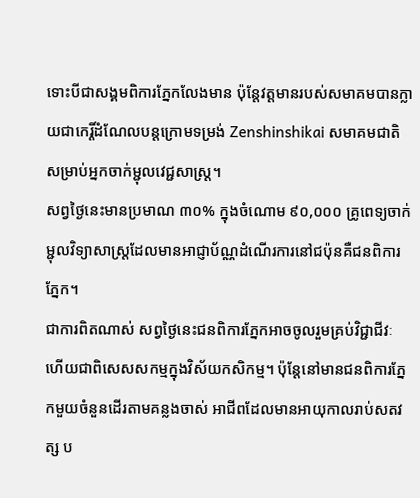ទោះបីជាសង្គមពិការភ្នែកលែងមាន ប៉ុន្តែវត្តមានរបស់សមាគមបានក្លាយជាកេរ្តិ៍ដំណែលបន្តក្រោមទម្រង់ Zenshinshikai សមាគមជាតិសម្រាប់អ្នកចាក់ម្ជុលវេជ្ជសាស្ត្រ។
សព្វថ្ងៃនេះមានប្រមាណ ៣០% ក្នុងចំណោម ៩០,០០០ គ្រូពេទ្យចាក់ម្ជុលវិទ្យាសាស្ត្រដែលមានអាជ្ញាប័ណ្ណដំណើរការនៅជប៉ុនគឺជនពិការភ្នែក។
ជាការពិតណាស់ សព្វថ្ងៃនេះជនពិការភ្នែកអាចចូលរួមគ្រប់វិជ្ជាជីវៈ ហើយជាពិសេសសកម្មក្នុងវិស័យកសិកម្ម។ ប៉ុន្តែនៅមានជនពិការភ្នែកមួយចំនួនដើរតាមគន្លងចាស់ អាជីពដែលមានអាយុកាលរាប់សតវត្ស ប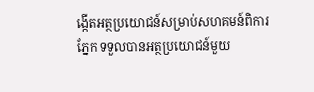ង្កើតអត្ថប្រយោជន៍សម្រាប់សហគមន៍ពិការភ្នែក ទទួលបានអត្ថប្រយោជន៍មួយ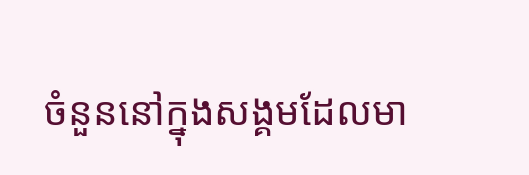ចំនួននៅក្នុងសង្គមដែលមា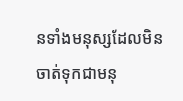នទាំងមនុស្សដែលមិនចាត់ទុកជាមនុ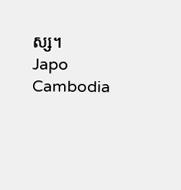ស្ស។
Japo Cambodia